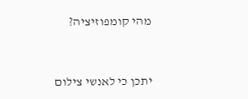מהי קומפוזיציה?


יתכן כי לאנשי צילום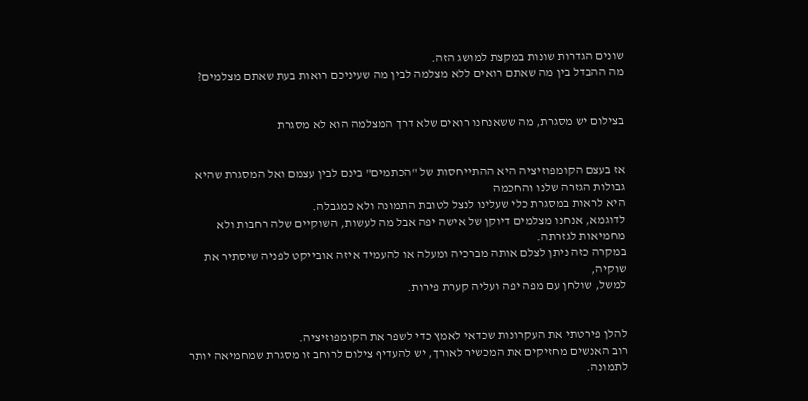שונים הגדרות שונות במקצת למושג הזה.
מה ההבדל בין מה שאתם רואים ללא מצלמה לבין מה שעיניכם רואות בעת שאתם מצלמים?


בצילום יש מסגרת, מה ששאנחנו רואים שלא דרך המצלמה הוא לא מסגרת


אז בעצם הקומפוזיציה היא ההתייחסות של "הכתמים" בינם לבין עצמם ואל המסגרת שהיא גבולות הגזרה שלנו והחכמה
היא לראות במסגרת כלי שעלינו לנצל לטובת התמונה ולא כמגבלה.
לדוגמא, אנחנו מצלמים דיוקן של אישה יפה אבל מה לעשות, השוקיים שלה רחבות ולא מחמיאות לגזרתה.
במקרה כזה ניתן לצלם אותה מברכיה ומעלה או להעמיד איזה אובייקט לפניה שיסתיר את שוקיה,
למשל, שולחן עם מפה יפה ועליה קערת פירות.


להלן פירטתי את העקרונות שכדאי לאמץ כדי לשפר את הקומפוזיציה.
רוב האנשים מחזיקים את המכשיר לאורך, יש להעדיף צילום לרוחב זו מסגרת שמחמיאה יותר לתמונה.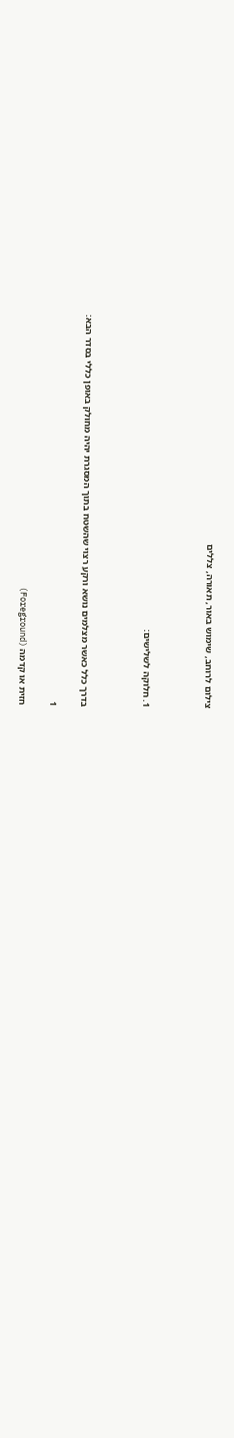צילום לרוחב, שימוש באור, תאורה, צללים



1. חלוקה לשלישים:



בדרך כלל כאשר מצלמים נושא ורקע רצוי שהשטח בתוך המסגרת יהיה מחולק באופן כללי בסדר הבא:

1

חזית או קדמה (Foreground)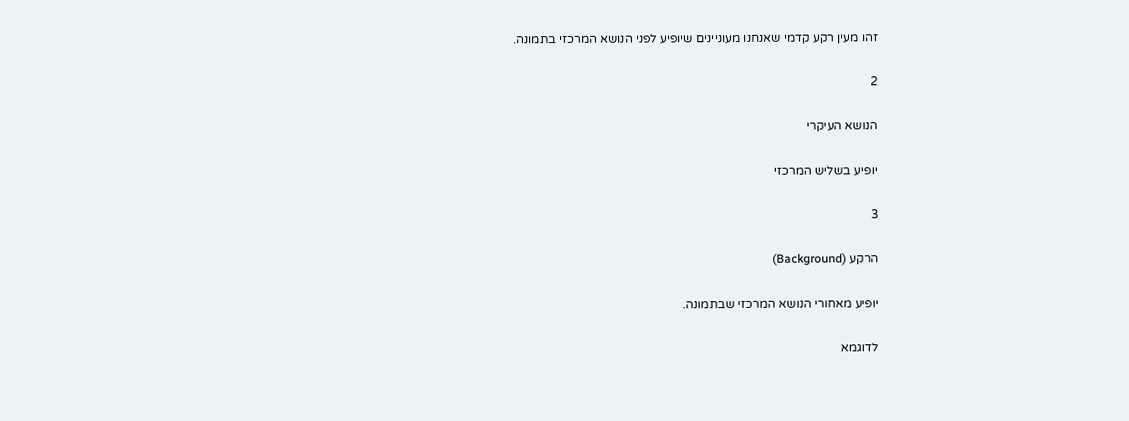זהו מעין רקע קדמי שאנחנו מעוניינים שיופיע לפני הנושא המרכזי בתמונה.

2

הנושא העיקרי

יופיע בשליש המרכזי

3

הרקע (Background)

יופיע מאחורי הנושא המרכזי שבתמונה.

לדוגמא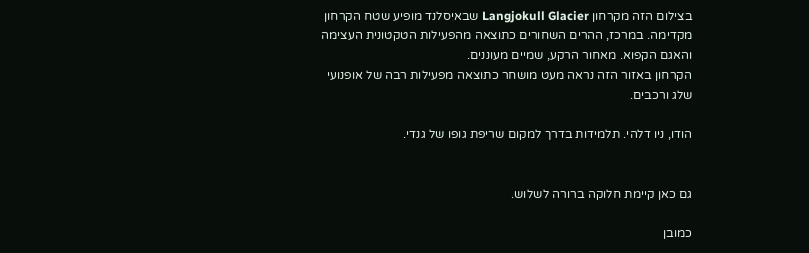בצילום הזה מקרחון Langjokull Glacier שבאיסלנד מופיע שטח הקרחון מקדימה. במרכז, ההרים השחורים כתוצאה מהפעילות הטקטונית העצימה והאגם הקפוא. מאחור הרקע, שמיים מעוננים.
הקרחון באזור הזה נראה מעט מושחר כתוצאה מפעילות רבה של אופנועי
שלג ורכבים.

הודו, ניו דלהי. תלמידות בדרך למקום שריפת גופו של גנדי.


גם כאן קיימת חלוקה ברורה לשלוש.

כמובן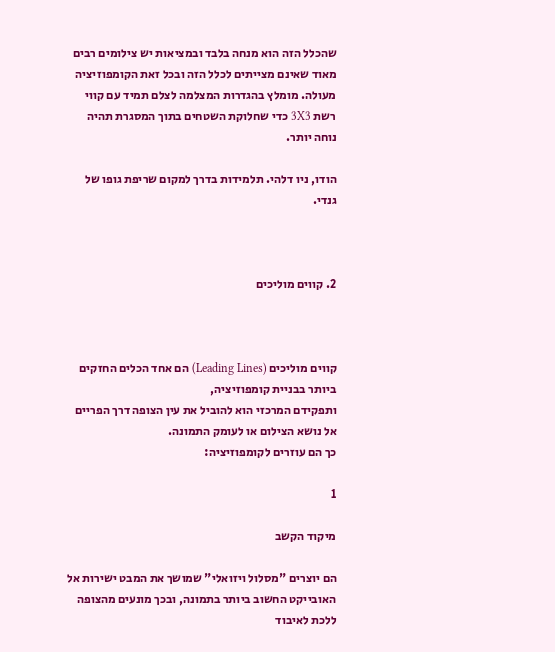שהכלל הזה הוא מנחה בלבד ובמציאות יש צילומים רבים מאוד שאינם מצייתים לכלל הזה ובכל זאת הקומפוזיציה מעולה. מומלץ בהגדרות המצלמה לצלם תמיד עם קווי רשת 3X3 כדי שחלוקת השטחים בתוך המסגרת תהיה
נוחה יותר.

הודו, ניו דלהי. תלמידות בדרך למקום שריפת גופו של גנדי.



2. קווים מוליכים



קווים מוליכים (Leading Lines) הם אחד הכלים החזקים ביותר בבניית קומפוזיציה,
ותפקידם המרכזי הוא להוביל את עין הצופה דרך הפריים אל נושא הצילום או לעומק התמונה.
כך הם עוזרים לקומפוזיציה:

1

מיקוד הקשב

הם יוצרים "מסלול ויזואלי" שמושך את המבט ישירות אל האובייקט החשוב ביותר בתמונה, ובכך מונעים מהצופה ללכת לאיבוד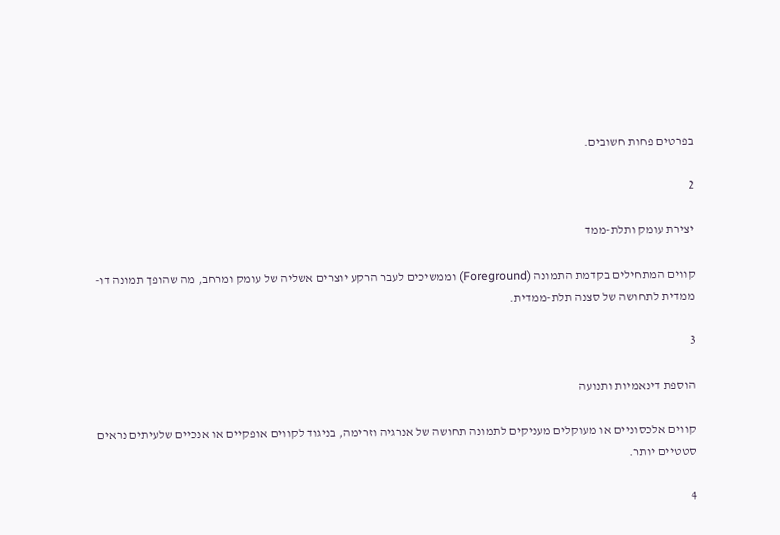בפרטים פחות חשובים.

2

יצירת עומק ותלת-ממד

קווים המתחילים בקדמת התמונה (Foreground) וממשיכים לעבר הרקע יוצרים אשליה של עומק ומרחב, מה שהופך תמונה דו-ממדית לתחושה של סצנה תלת-ממדית.

3

הוספת דינאמיות ותנועה

קווים אלכסוניים או מעוקלים מעניקים לתמונה תחושה של אנרגיה וזרימה, בניגוד לקווים אופקיים או אנכיים שלעיתים נראים סטטיים יותר.

4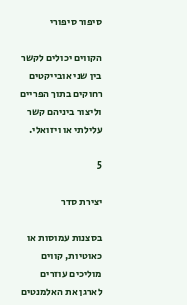סיפור סיפורי

הקווים יכולים לקשר בין שני אובייקטים רחוקים בתוך הפריים וליצור ביניהם קשר עלילתי או ויזואלי.

5

יצירת סדר

בסצנות עמוסות או כאוטיות, קווים מוליכים עוזרים לארגן את האלמנטים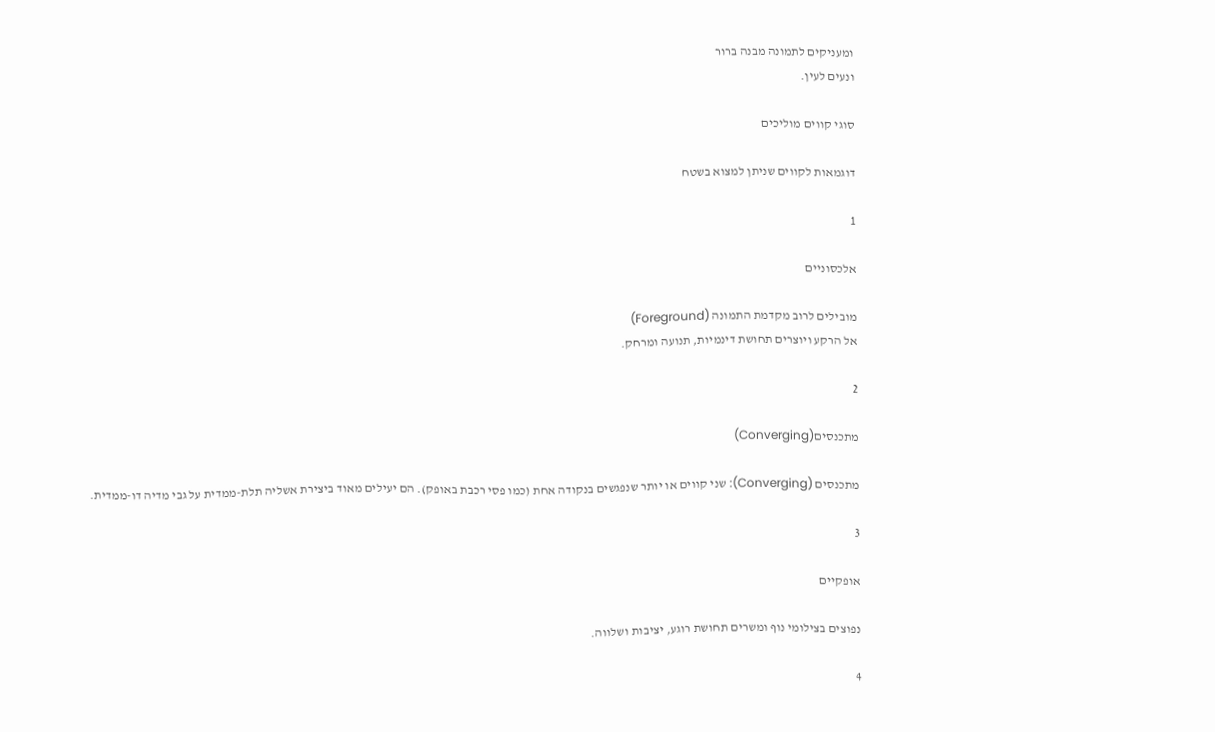ומעניקים לתמונה מבנה ברור
ונעים לעין.

סוגי קווים מוליכים

דוגמאות לקווים שניתן למצוא בשטח

1

אלכסוניים

מובילים לרוב מקדמת התמונה (Foreground)
אל הרקע ויוצרים תחושת דינמיות, תנועה ומרחק.

2

מתכנסים(Converging)

מתכנסים (Converging): שני קווים או יותר שנפגשים בנקודה אחת (כמו פסי רכבת באופק). הם יעילים מאוד ביצירת אשליה תלת-ממדית על גבי מדיה דו-ממדית.

3

אופקיים

נפוצים בצילומי נוף ומשרים תחושת רוגע, יציבות ושלווה.

4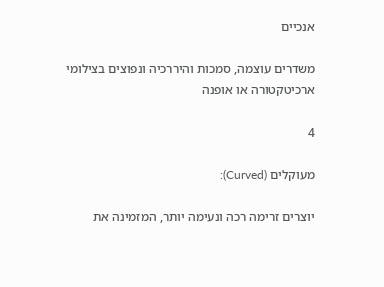אנכיים

משדרים עוצמה, סמכות והיררכיה ונפוצים בצילומי ארכיטקטורה או אופנה

4

מעוקלים (Curved):

יוצרים זרימה רכה ונעימה יותר, המזמינה את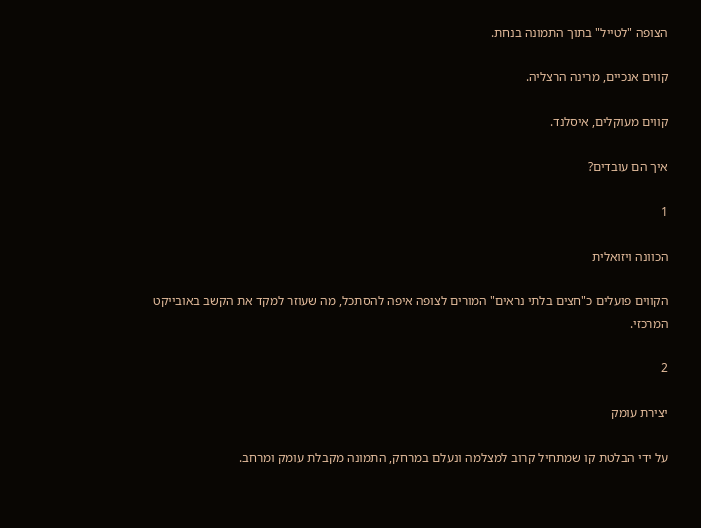הצופה "לטייל" בתוך התמונה בנחת.

קווים אנכיים, מרינה הרצליה.

קווים מעוקלים, איסלנד.

איך הם עובדים?

1

הכוונה ויזואלית

הקווים פועלים כ"חצים בלתי נראים" המורים לצופה איפה להסתכל, מה שעוזר למקד את הקשב באובייקט המרכזי.

2

יצירת עומק

על ידי הבלטת קו שמתחיל קרוב למצלמה ונעלם במרחק, התמונה מקבלת עומק ומרחב.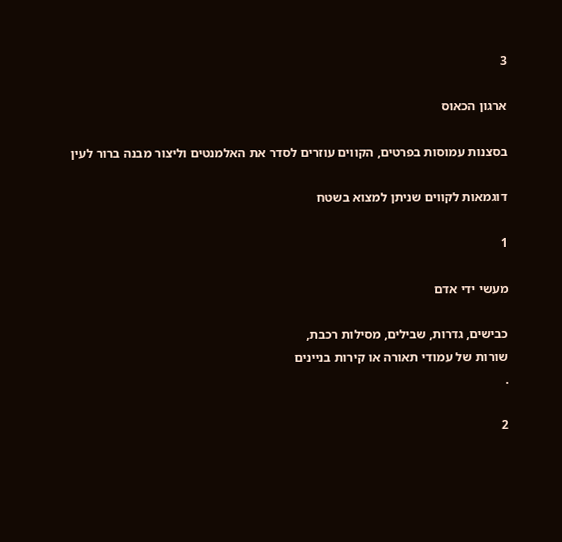3

ארגון הכאוס

בסצנות עמוסות בפרטים, הקווים עוזרים לסדר את האלמנטים וליצור מבנה ברור לעין

דוגמאות לקווים שניתן למצוא בשטח

1

מעשי ידי אדם

כבישים, גדרות, שבילים, מסילות רכבת,
שורות של עמודי תאורה או קירות בניינים
.

2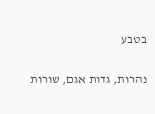בטבע

נהרות, גדות אגם, שורות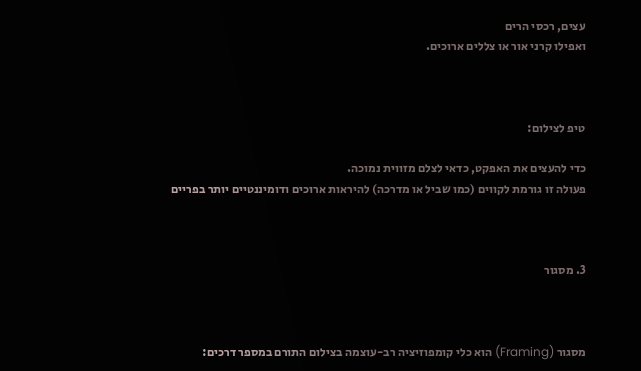עצים, רכסי הרים
ואפילו קרני אור או צללים ארוכים.



טיפ לצילום:

כדי להעצים את האפקט, כדאי לצלם מזווית נמוכה.
פעולה זו גורמת לקווים (כמו שביל או מדרכה) להיראות ארוכים ודומיננטיים יותר בפריים



3. מסגור



מסגור (Framing) הוא כלי קומפוזיציה רב-עוצמה בצילום התורם במספר דרכים: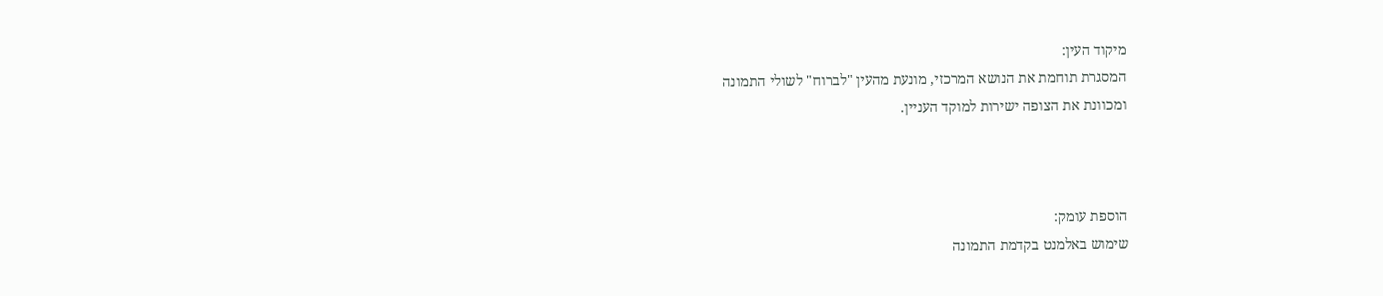מיקוד העין:
המסגרת תוחמת את הנושא המרכזי, מונעת מהעין "לברוח" לשולי התמונה
ומכוונת את הצופה ישירות למוקד העניין.



הוספת עומק:
שימוש באלמנט בקדמת התמונה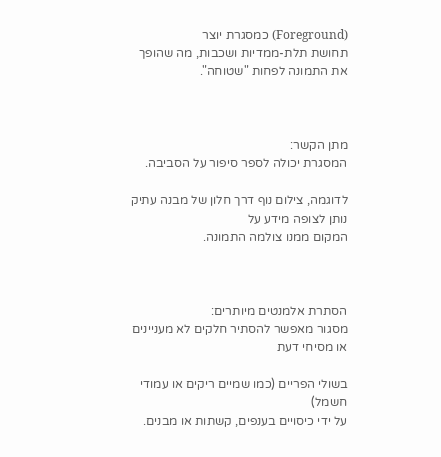(Foreground) כמסגרת יוצר
תחושת תלת-ממדיות ושכבות, מה שהופך את התמונה לפחות "שטוחה".



מתן הקשר:
המסגרת יכולה לספר סיפור על הסביבה.

לדוגמה, צילום נוף דרך חלון של מבנה עתיק נותן לצופה מידע על
המקום ממנו צולמה התמונה.



הסתרת אלמנטים מיותרים:
מסגור מאפשר להסתיר חלקים לא מעניינים או מסיחי דעת

בשולי הפריים (כמו שמיים ריקים או עמודי חשמל)
על ידי כיסויים בענפים, קשתות או מבנים.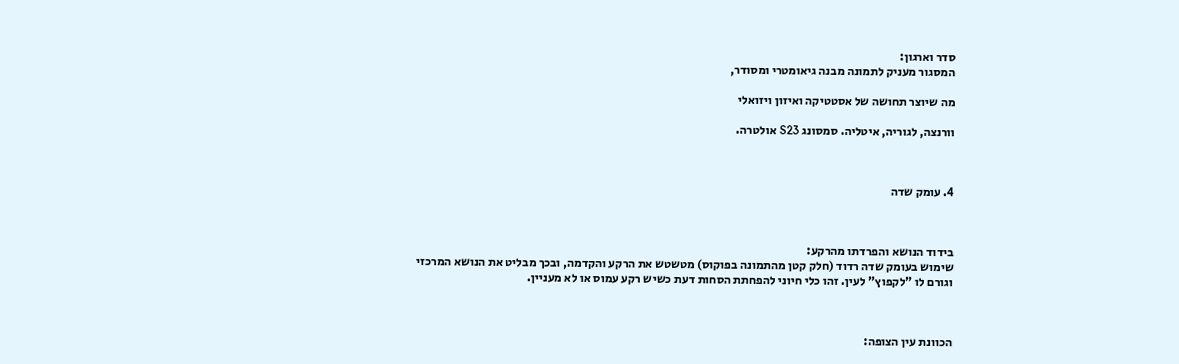סדר וארגון:
המסגור מעניק לתמונה מבנה גיאומטרי ומסודר,

מה שיוצר תחושה של אסטטיקה ואיזון ויזואלי

וורנצה, לגוריה, איטליה. סמסונג S23 אולטרה.



4. עומק שדה



בידוד הנושא והפרדתו מהרקע:
שימוש בעומק שדה רדוד (חלק קטן מהתמונה בפוקוס) מטשטש את הרקע והקדמה, ובכך מבליט את הנושא המרכזי וגורם לו "לקפוץ" לעין. זהו כלי חיוני להפחתת הסחות דעת כשיש רקע עמוס או לא מעניין.



הכוונת עין הצופה: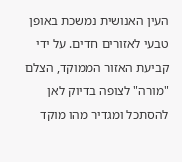העין האנושית נמשכת באופן טבעי לאזורים חדים. על ידי קביעת האזור הממוקד, הצלם "מורה" לצופה בדיוק לאן להסתכל ומגדיר מהו מוקד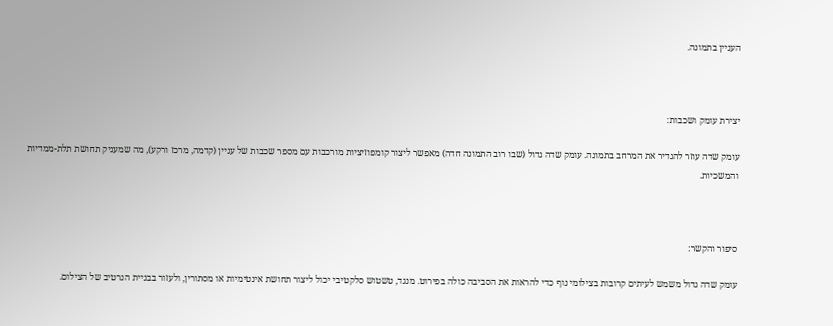העניין בתמונה.



יצירת עומק ושכבות:

עומק שדה עוזר להגדיר את המרחב בתמונה. עומק שדה גדול (שבו רוב התמונה חדה) מאפשר ליצור קומפוזיציות מורכבות עם מספר שכבות של עניין (קדמה, מרכז ורקע), מה שמעניק תחושת תלת-ממדיות והמשכיות.



סיפור והקשר:

עומק שדה גדול משמש לעיתים קרובות בצילומי נוף כדי להראות את הסביבה כולה בפירוט. מנגד, טשטוש סלקטיבי יכול ליצור תחושת אינטימיות או מסתורין, ולעזור בבניית הנרטיב של הצילום.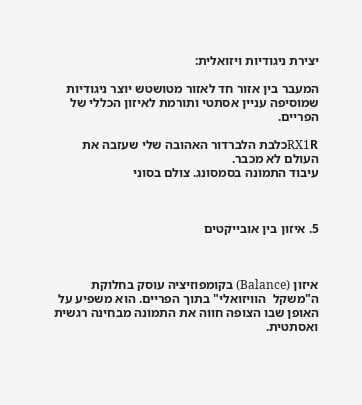יצירת ניגודיות ויזואלית:

המעבר בין אזור חד לאזור מטושטש יוצר ניגודיות  שמוסיפה עניין אסתטי ותורמת לאיזון הכללי של הפריים.

RX1Rכלבת הלברדור האהובה שלי שעזבה את העולם לא מכבר.
עיבוד התמונה בסמסונג. צולם בסוני



5. איזון בין אובייקטים



איזון (Balance) בקומפוזיציה עוסק בחלוקת ה"משקל  הוויזואלי" בתוך הפריים. הוא משפיע על האופן שבו הצופה חווה את התמונה מבחינה רגשית ואסתטית.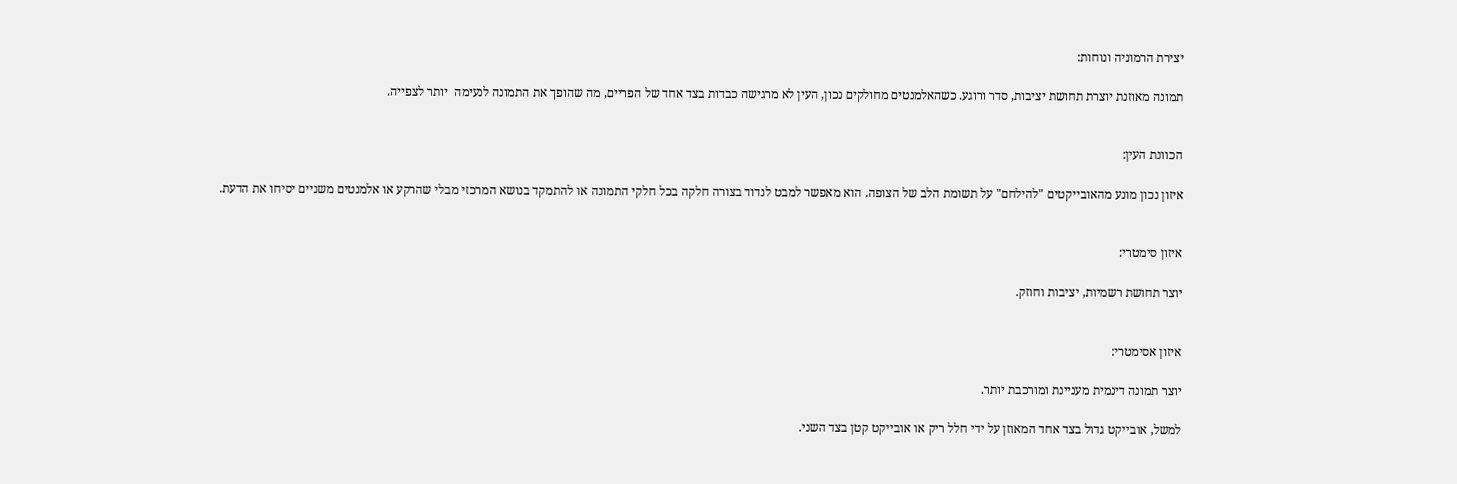יצירת הרמוניה ונוחות:

תמונה מאוזנת יוצרת תחושת יציבות, סדר ורוגע. כשהאלמנטים מחולקים נכון, העין לא מרגישה כבדות בצד אחד של הפריים, מה שהופך את התמונה לנעימה  יותר לצפייה.


הכוונת העין:

איזון נכון מונע מהאובייקטים "להילחם" על תשומת הלב של הצופה. הוא מאפשר למבט לנדוד בצורה חלקה בכל חלקי התמונה או להתמקד בנושא המרכזי מבלי שהרקע או אלמנטים משניים יסיחו את הדעת.


איזון סימטרי:

יוצר תחושת רשמיות, יציבות וחוזק.


איזון אסימטרי:

יוצר תמונה דינמית מעניינת ומורכבת יותר.

למשל, אובייקט גדול בצד אחד המאוזן על ידי חלל ריק או אובייקט קטן בצד השני.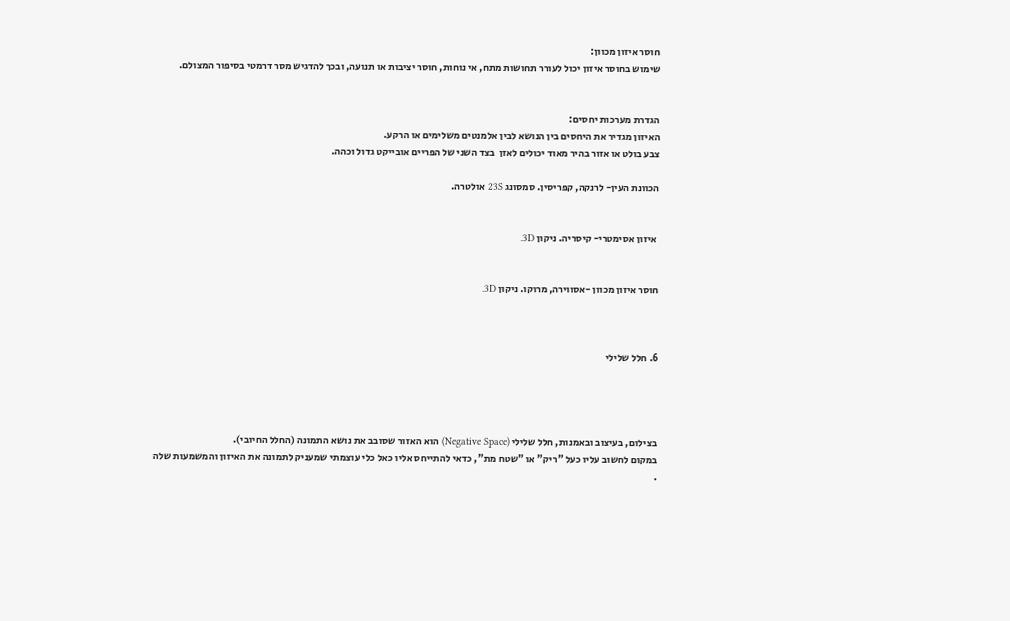חוסר איזון מכוון:
שימוש בחוסר איזון יכול לעורר תחושות מתח, אי נוחות, חוסר יציבות או תנועה, ובכך להדגיש מסר דרמטי בסיפור המצולם.


הגדרת מערכות יחסים:
האיזון מגדיר את היחסים בין הנושא לבין אלמנטים משלימים או הרקע.
צבע בולט או אזור בהיר מאוד יכולים לאזן  בצד השני של הפריים אובייקט גדול וכהה.

הכוונת העין- לרנקה, קפריסין. סמסונג 23S אולטרה.


 איזון אסימטרי- קיסריה. ניקון 3D.


חוסר איזון מכוון -אסווירה, מרוקו. ניקון 3D.



6. חלל שלילי




בצילום, בעיצוב ובאמנות, חלל שלילי (Negative Space) הוא האזור שסובב את נושא התמונה (החלל החיובי).
במקום לחשוב עליו כעל "ריק" או "שטח מת", כדאי להתייחס אליו כאל כלי עוצמתי שמעניק לתמונה את האיזון והמשמעות שלה
.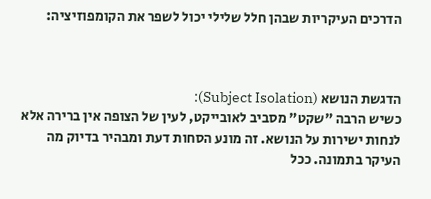הדרכים העיקריות שבהן חלל שלילי יכול לשפר את הקומפוזיציה:



הדגשת הנושא (Subject Isolation):
כשיש הרבה "שקט" מסביב לאובייקט, לעין של הצופה אין ברירה אלא לנחות ישירות על הנושא. זה מונע הסחות דעת ומבהיר בדיוק מה העיקר בתמונה. ככל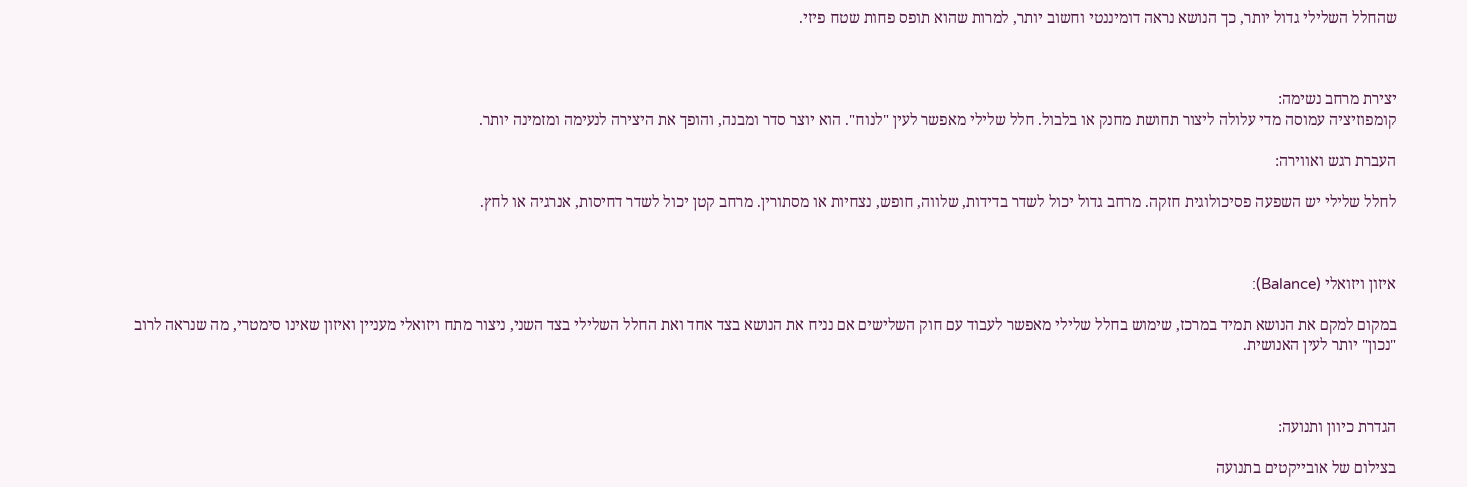שהחלל השלילי גדול יותר, כך הנושא נראה דומיננטי וחשוב יותר, למרות שהוא תופס פחות שטח פיזי.



יצירת מרחב נשימה:
קומפוזיציה עמוסה מדי עלולה ליצור תחושת מחנק או בלבול. חלל שלילי מאפשר לעין "לנוח". הוא יוצר סדר ומבנה, והופך את היצירה לנעימה ומזמינה יותר.

העברת רגש ואווירה:

לחלל שלילי יש השפעה פסיכולוגית חזקה. מרחב גדול יכול לשדר בדידות, שלווה, חופש, נצחיות או מסתורין. מרחב קטן יכול לשדר דחיסות, אנרגיה או לחץ.



איזון ויזואלי (Balance):

במקום למקם את הנושא תמיד במרכז, שימוש בחלל שלילי מאפשר לעבוד עם חוק השלישים אם נניח את הנושא בצד אחד ואת החלל השלילי בצד השני, ניצור מתח ויזואלי מעניין ואיזון שאינו סימטרי, מה שנראה לרוב "נכון" יותר לעין האנושית.



הגדרת כיוון ותנועה:

בצילום של אובייקטים בתנועה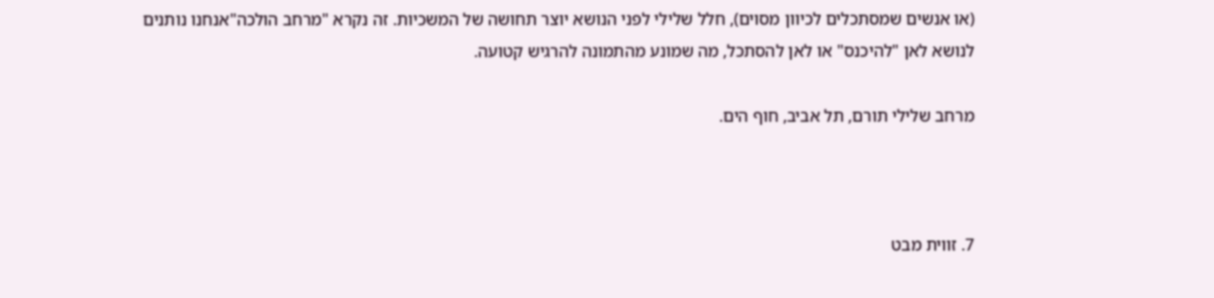(או אנשים שמסתכלים לכיוון מסוים), חלל שלילי לפני הנושא יוצר תחושה של המשכיות. זה נקרא "מרחב הולכה"אנחנו נותנים לנושא לאן "להיכנס" או לאן להסתכל, מה שמונע מהתמונה להרגיש קטועה.

מרחב שלילי תורם, תל אביב, חוף הים.



7. זווית מבט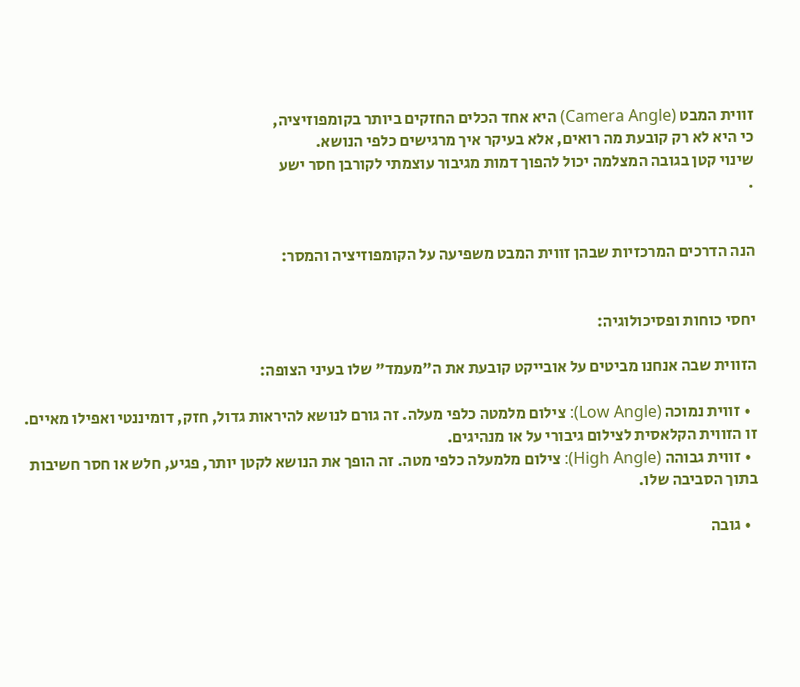זווית המבט (Camera Angle) היא אחד הכלים החזקים ביותר בקומפוזיציה,
כי היא לא רק קובעת מה רואים, אלא בעיקר איך מרגישים כלפי הנושא.
שינוי קטן בגובה המצלמה יכול להפוך דמות מגיבור עוצמתי לקורבן חסר ישע
.


הנה הדרכים המרכזיות שבהן זווית המבט משפיעה על הקומפוזיציה והמסר:


יחסי כוחות ופסיכולוגיה:

הזווית שבה אנחנו מביטים על אובייקט קובעת את ה"מעמד" שלו בעיני הצופה:

  • זווית נמוכה (Low Angle): צילום מלמטה כלפי מעלה. זה גורם לנושא להיראות גדול, חזק, דומיננטי ואפילו מאיים. זו הזווית הקלאסית לצילום גיבורי על או מנהיגים.
  • זווית גבוהה (High Angle): צילום מלמעלה כלפי מטה. זה הופך את הנושא לקטן יותר, פגיע, חלש או חסר חשיבות בתוך הסביבה שלו.

  • גובה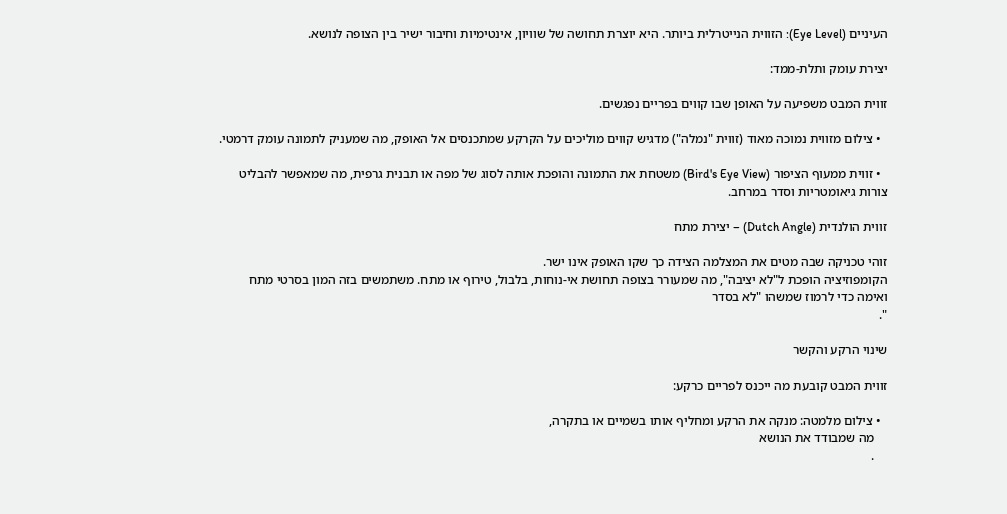העיניים (Eye Level): הזווית הנייטרלית ביותר. היא יוצרת תחושה של שוויון, אינטימיות וחיבור ישיר בין הצופה לנושא.

יצירת עומק ותלת-ממד:

זווית המבט משפיעה על האופן שבו קווים בפריים נפגשים.

  • צילום מזווית נמוכה מאוד (זווית "נמלה") מדגיש קווים מוליכים על הקרקע שמתכנסים אל האופק, מה שמעניק לתמונה עומק דרמטי.

  • זווית ממעוף הציפור (Bird's Eye View) משטחת את התמונה והופכת אותה לסוג של מפה או תבנית גרפית, מה שמאפשר להבליט צורות גיאומטריות וסדר במרחב.

זווית הולנדית (Dutch Angle) – יצירת מתח

זוהי טכניקה שבה מטים את המצלמה הצידה כך שקו האופק אינו ישר.
הקומפוזיציה הופכת ל"לא יציבה", מה שמעורר בצופה תחושת אי-נוחות, בלבול, טירוף או מתח. משתמשים בזה המון בסרטי מתח ואימה כדי לרמוז שמשהו "לא בסדר
".

שינוי הרקע והקשר

זווית המבט קובעת מה ייכנס לפריים כרקע:

  • צילום מלמטה: מנקה את הרקע ומחליף אותו בשמיים או בתקרה,
    מה שמבודד את הנושא
    .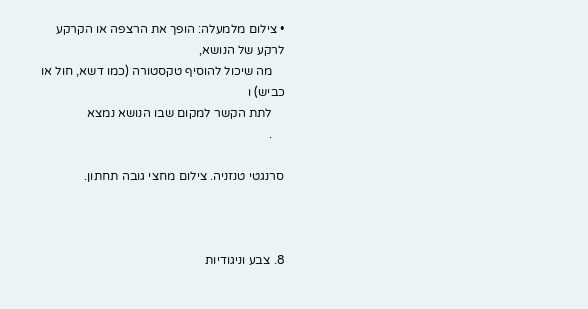• צילום מלמעלה: הופך את הרצפה או הקרקע לרקע של הנושא,
    מה שיכול להוסיף טקסטורה (כמו דשא, חול או כביש) ו
    לתת הקשר למקום שבו הנושא נמצא
    .

סרנגטי טנזניה. צילום מחצי גובה תחתון.



8. צבע וניגודיות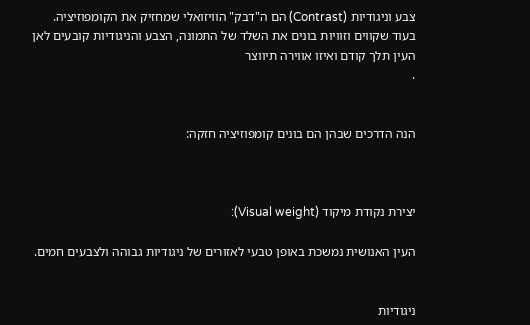צבע וניגודיות (Contrast) הם ה"דבק" הוויזואלי שמחזיק את הקומפוזיציה.
בעוד שקווים וזוויות בונים את השלד של התמונה, הצבע והניגודיות קובעים לאן העין תלך קודם ואיזו אווירה תיווצר
.


הנה הדרכים שבהן הם בונים קומפוזיציה חזקה:



יצירת נקודת מיקוד (Visual weight):

העין האנושית נמשכת באופן טבעי לאזורים של ניגודיות גבוהה ולצבעים חמים.


ניגודיות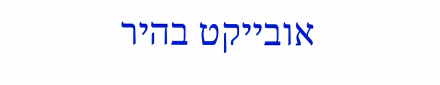אובייקט בהיר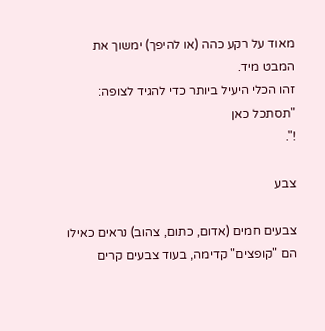מאוד על רקע כהה (או להיפך) ימשוך את המבט מיד.
זהו הכלי היעיל ביותר כדי להגיד לצופה: "תסתכל כאן
!".

צבע

צבעים חמים (אדום, כתום, צהוב) נראים כאילו הם "קופצים" קדימה, בעוד צבעים קרים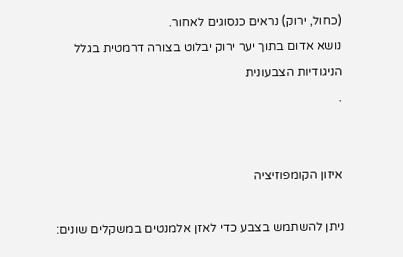(כחול, ירוק) נראים כנסוגים לאחור.
נושא אדום בתוך יער ירוק יבלוט בצורה דרמטית בגלל הניגודיות הצבעונית
.


איזון הקומפוזיציה

ניתן להשתמש בצבע כדי לאזן אלמנטים במשקלים שונים: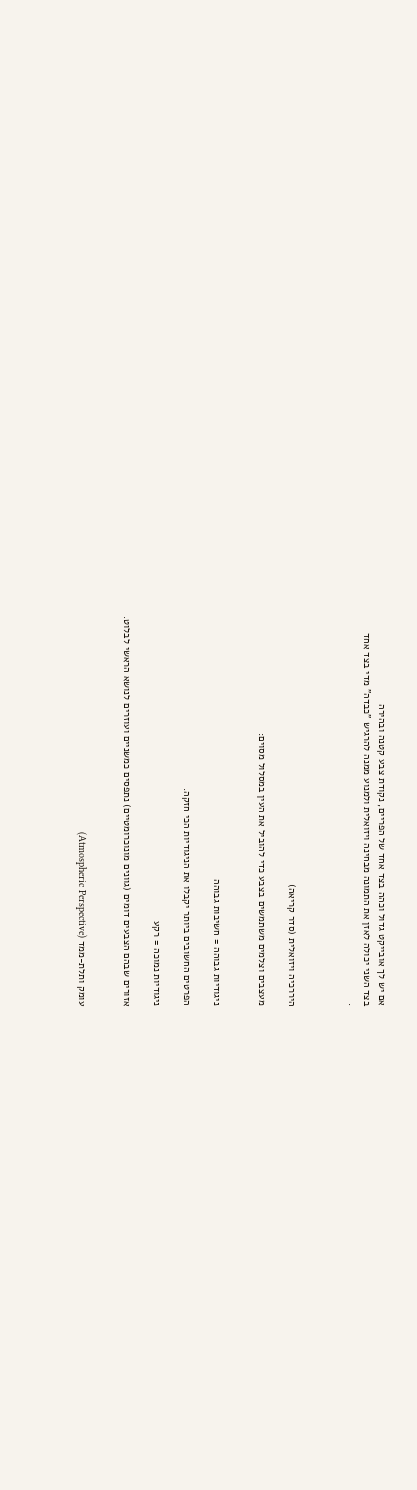אם יש לך אובייקט גדול וכהה בצד אחד של הפריים, נקודת צבע קטנה ובהירה
בצד השני יכולה לאזן את התמונה מבחינה ויזואלית ולמנוע ממנה להרגיש "כבדה" מדי בצד אחד
.



היררכיה ויזואלית (סדר קריאה)

מעצבים וצלמים משתמשים בצבע כדי להוביל את העין במסלול מסוים:


ניגודיות גבוהה = חשיבות גבוהה

הפרטים החשובים ביותר יקבלו את הניגודיות הכי חזקה.

ניגודיות נמוכה = רקע

אזורים שבהם הצבעים דומים (גוונים מונוכרומטיים) נתפסים כמשניים ועוזרים לנושא הראשי לבלוט.


עומק ותלת-ממד (Atmospheric Perspective)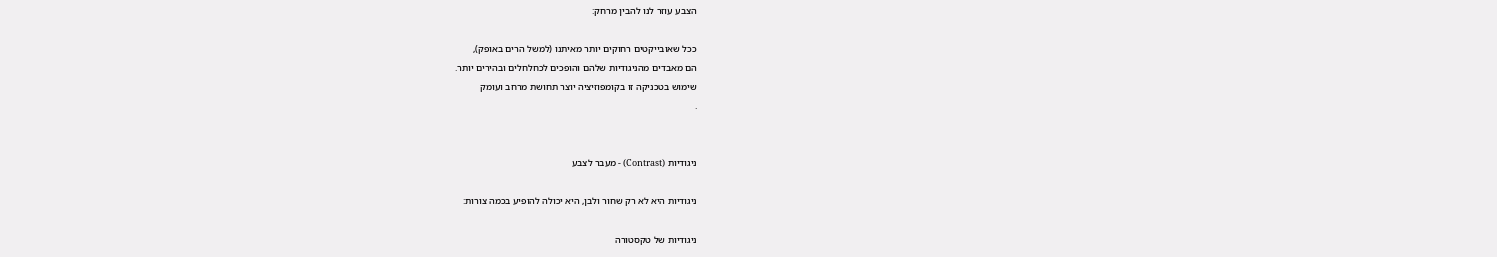הצבע עוזר לנו להבין מרחק:

ככל שאובייקטים רחוקים יותר מאיתנו (למשל הרים באופק),
הם מאבדים מהניגודיות שלהם והופכים לכחלחלים ובהירים יותר.
שימוש בטכניקה זו בקומפוזיציה יוצר תחושת מרחב ועומק
.


ניגודיות (Contrast) - מעבר לצבע

ניגודיות היא לא רק שחור ולבן, היא יכולה להופיע בכמה צורות:

ניגודיות של טקסטורה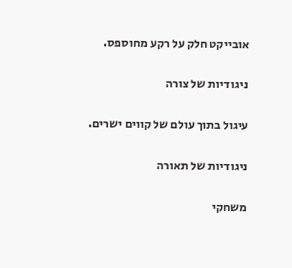אובייקט חלק על רקע מחוספס.

ניגודיות של צורה

עיגול בתוך עולם של קווים ישרים.

ניגודיות של תאורה

משחקי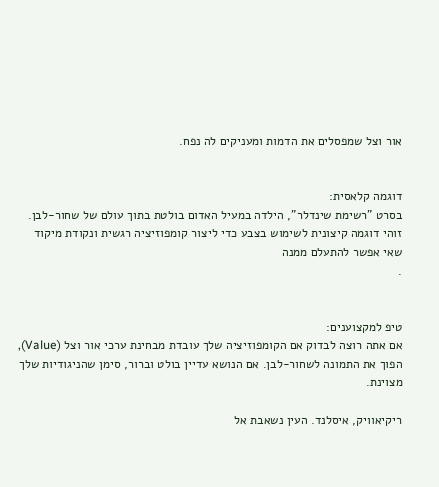אור וצל שמפסלים את הדמות ומעניקים לה נפח.


דוגמה קלאסית:
בסרט "רשימת שינדלר", הילדה במעיל האדום בולטת בתוך עולם של שחור-לבן.
זוהי דוגמה קיצונית לשימוש בצבע כדי ליצור קומפוזיציה רגשית ונקודת מיקוד
שאי אפשר להתעלם ממנה
.


טיפ למקצוענים:
אם אתה רוצה לבדוק אם הקומפוזיציה שלך עובדת מבחינת ערכי אור וצל (Value), הפוך את התמונה לשחור-לבן. אם הנושא עדיין בולט וברור, סימן שהניגודיות שלך מצוינת.

ריקיאוויק, איסלנד. העין נשאבת אל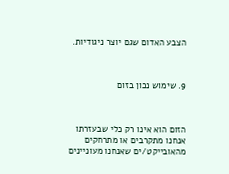הצבע האדום שגם יוצר ניגודיות.



9. שימוש נכון בזום



הזום הוא אינו רק כלי שבעזרתו אנחנו מתקרבים או מתרחקים מהאובייקט/ים שאנחנו מעוניינים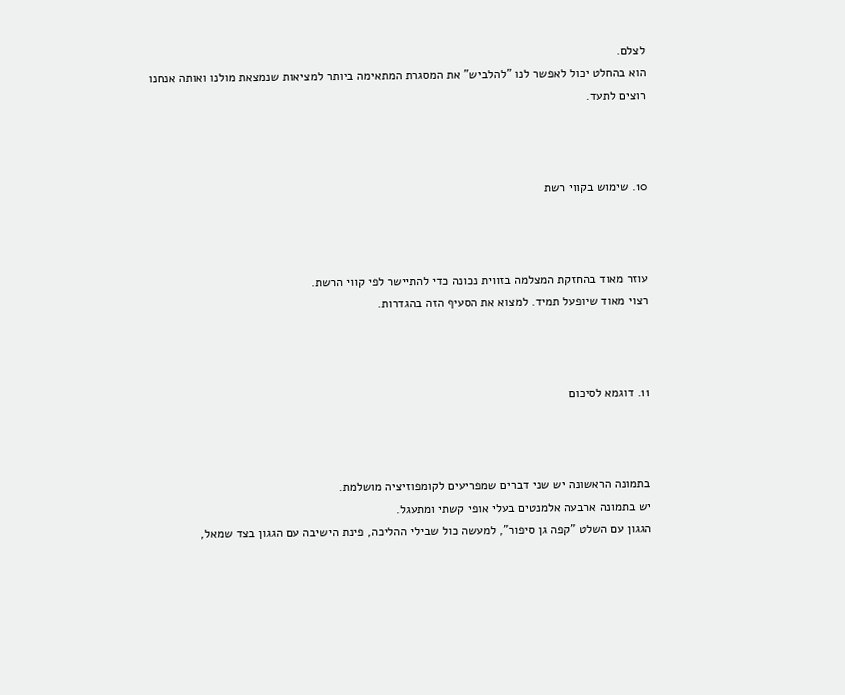לצלם.
הוא בהחלט יכול לאפשר לנו "להלביש" את המסגרת המתאימה ביותר למציאות שנמצאת מולנו ואותה אנחנו רוצים לתעד.



10. שימוש בקווי רשת



עוזר מאוד בהחזקת המצלמה בזווית נכונה כדי להתיישר לפי קווי הרשת.
רצוי מאוד שיופעל תמיד. למצוא את הסעיף הזה בהגדרות.



11. דוגמא לסיכום



בתמונה הראשונה יש שני דברים שמפריעים לקומפוזיציה מושלמת.
יש בתמונה ארבעה אלמנטים בעלי אופי קשתי ומתעגל.
הגגון עם השלט "קפה גן סיפור", למעשה כול שבילי ההליכה, פינת הישיבה עם הגגון בצד שמאל,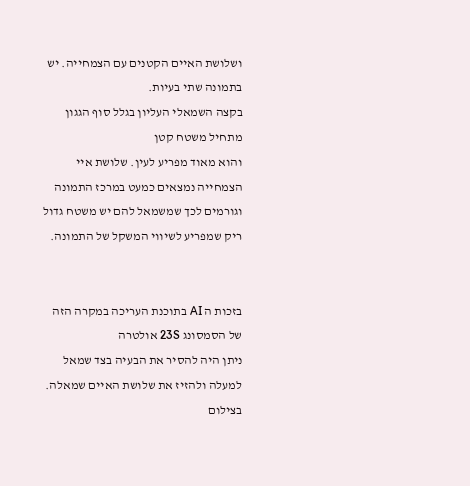ושלושת האיים הקטנים עם הצמחייה. יש בתמונה שתי בעיות.
בקצה השמאלי העליון בגלל סוף הגגון מתחיל משטח קטן
והוא מאוד מפריע לעין. שלושת איי הצמחייה נמצאים כמעט במרכז התמונה
וגורמים לכך שמשמאל להם יש משטח גדול ריק שמפריע לשיווי המשקל של התמונה.


בזכות ה AI בתוכנת העריכה במקרה הזה של הסמסונג 23S אולטרה
ניתן היה להסיר את הבעיה בצד שמאל למעלה ולהזיז את שלושת האיים שמאלה.
בצילום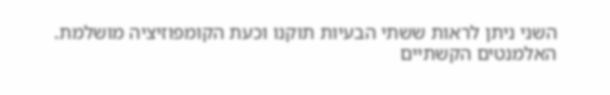השני ניתן לראות ששתי הבעיות תוקנו וכעת הקומפוזיציה מושלמת.
האלמנטים הקשתיים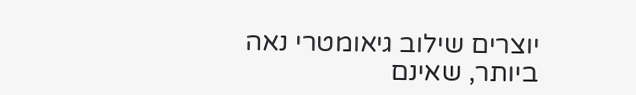יוצרים שילוב גיאומטרי נאה ביותר, שאינם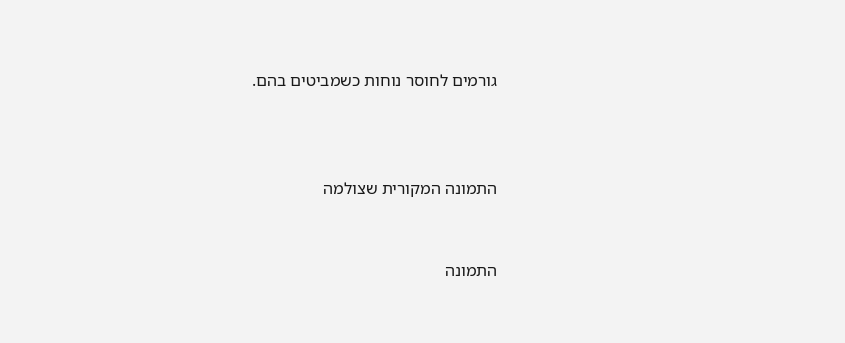גורמים לחוסר נוחות כשמביטים בהם.



התמונה המקורית שצולמה


התמונה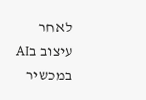לאחר עיצוב בAI במכשיר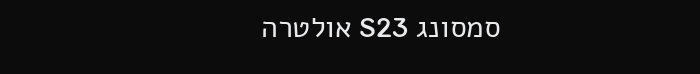סמסונג S23 אולטרה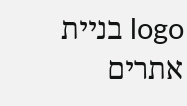logo בניית אתרים